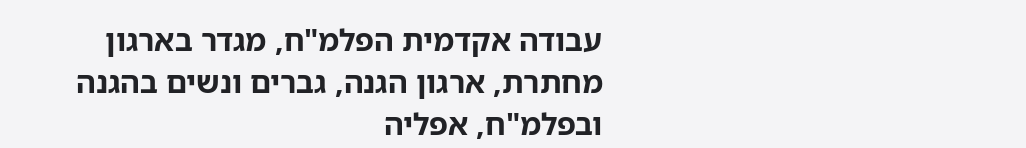עבודה אקדמית הפלמ"ח, מגדר בארגון מחתרת, ארגון הגנה, גברים ונשים בהגנה ובפלמ"ח, אפליה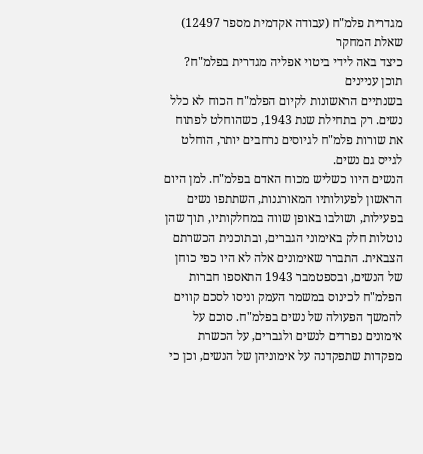מגדרית פלמ"ח (עבודה אקדמית מספר 12497)
שאלת המחקר
כיצד באה לידי ביטוי אפליה מגדרית בפלמ"ח?
תוכן עניינים
בשנתיים הראשונות לקיום הפלמ"ח הכוח לא כלל נשים. רק בתחילת שנת 1943, כשהוחלט לפתוח את שורות פלמ"ח לגיוסים נרחבים יותר, הוחלט לגייס גם נשים.
הנשים היוו כשליש מכוח האדם בפלמ"ח. למן היום הראשון לפעולותיו המאורגנות, השתתפו נשים בפעילות, ושולבו באופן שווה במחלקותיו, תוך שהן נוטלות חלק באימוני הגברים, ובתוכנית הכשרתם הצבאית. התברר שאימונים אלה לא היו כפי כוחן של הנשים, ובספטמבר 1943 התאספו חברות הפלמ"ח לכינוס במשמר העמק וניסו לסכם קווים להמשך הפעולה של נשים בפלמ"ח. סוכם על אימונים נפרדים לנשים ולגברים, על הכשרת מפקדות שתפקדנה על אימוניהן של הנשים, וכן כי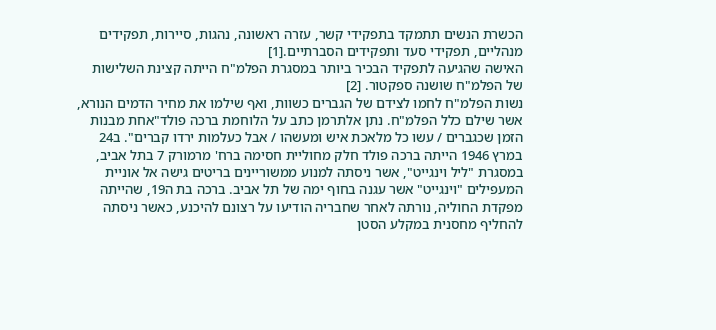הכשרת הנשים תתמקד בתפקידי קשר, עזרה ראשונה, נהגות, סיירות, תפקידים מנהליים, תפקידי סעד ותפקידים הסברתיים.[1]
האישה שהגיעה לתפקיד הבכיר ביותר במסגרת הפלמ"ח הייתה קצינת השלישות של הפלמ"ח שושנה ספקטור. [2]
נשות הפלמ"ח לחמו לצידם של הגברים כשוות, ואף שילמו את מחיר הדמים הנורא, אשר שילם כלל הפלמ"ח. נתן אלתרמן כתב על הלוחמת ברכה פולד"אחת מבנות הזמן שכגברים / עשו כל מלאכת איש ומעשהו / אבל כעלמות ירדו קברים". ב24 במרץ 1946 הייתה ברכה פולד חלק מחוליית חסימה ברח' מרמורק 7 בתל אביב, במסגרת "ליל וינגייט", אשר ניסתה למנוע ממשוריינים בריטים גישה אל אוניית המעפילים "וינגייט" אשר עגנה בחוף ימה של תל אביב. ברכה בת ה19, שהייתה מפקדת החוליה, נורתה לאחר שחבריה הודיעו על רצונם להיכנע, כאשר ניסתה להחליף מחסנית במקלע הסטן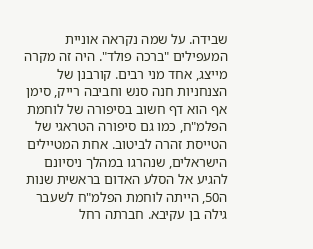שבידה. על שמה נקראה אוניית המעפילים "ברכה פולד". היה זה מקרה מייצג, אחד מני רבים. קורבנן של הצנחניות חנה סנש וחביבה רייק, סימן אף הוא דף חשוב בסיפורה של לוחמת הפלמ"ח, כמו גם סיפורה הטראגי של הטייסת זהרה לביטוב. אחת המטיילים הישראלים, שנהרגו במהלך ניסיונם להגיע אל הסלע האדום בראשית שנות ה50, הייתה לוחמת הפלמ"ח לשעבר גילה בן עקיבא. חברתה רחל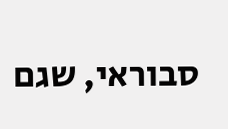סבוראי, שגם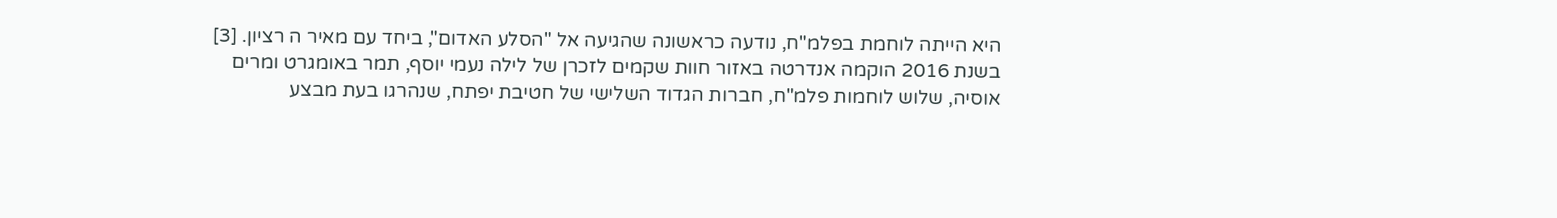היא הייתה לוחמת בפלמ"ח, נודעה כראשונה שהגיעה אל "הסלע האדום", ביחד עם מאיר ה רציון. [3]
בשנת 2016 הוקמה אנדרטה באזור חוות שקמים לזכרן של לילה נעמי יוסף, תמר באומגרט ומרים אוסיה, שלוש לוחמות פלמ"ח, חברות הגדוד השלישי של חטיבת יפתח, שנהרגו בעת מבצע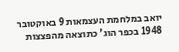יואב במלחמת העצמאות 9 באוקטובר 1948 בכפר הוג' כתוצאה מהפצצות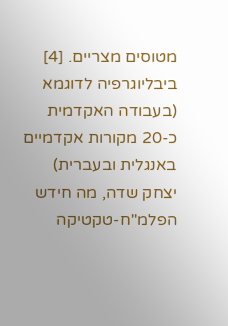מטוסים מצריים. [4]
ביבליוגרפיה לדוגמא (בעבודה האקדמית כ-20 מקורות אקדמיים באנגלית ובעברית)
יצחק שדה, מה חידש הפלמ"ח-טקטיקה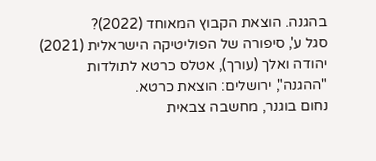בהגנה. הוצאת הקבוץ המאוחד (2022)?
סגל ע', סיפורה של הפוליטיקה הישראלית (2021)
יהודה ואלך (עורך), אטלס כרטא לתולדות "ההגנה", ירושלים: הוצאת כרטא.
נחום בוגנר, מחשבה צבאית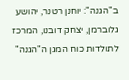ב"הגנה": יוחנן רטנר, יהושע גלוברמן, יצחק דובנו, המרכז לתולדות כוח המגן ה"הגנה"